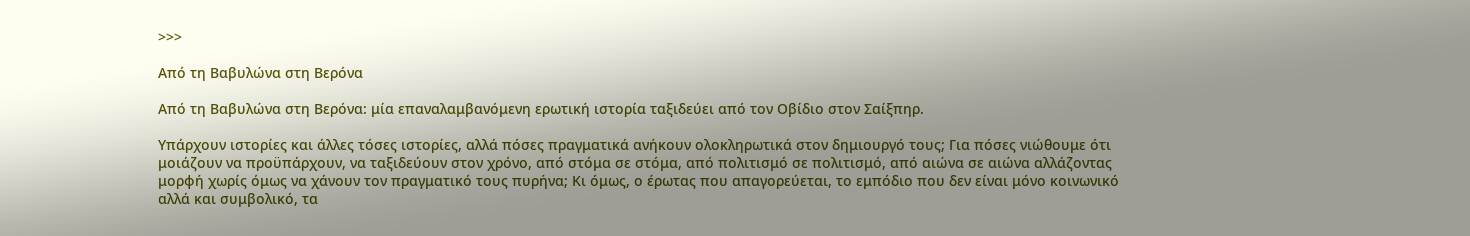>>>

Από τη Βαβυλώνα στη Βερόνα

Από τη Βαβυλώνα στη Βερόνα: μία επαναλαμβανόμενη ερωτική ιστορία ταξιδεύει από τον Οβίδιο στον Σαίξπηρ.

Υπάρχουν ιστορίες και άλλες τόσες ιστορίες, αλλά πόσες πραγματικά ανήκουν ολοκληρωτικά στον δημιουργό τους; Για πόσες νιώθουμε ότι μοιάζουν να προϋπάρχουν, να ταξιδεύουν στον χρόνο, από στόμα σε στόμα, από πολιτισμό σε πολιτισμό, από αιώνα σε αιώνα αλλάζοντας μορφή χωρίς όμως να χάνουν τον πραγματικό τους πυρήνα; Κι όμως, ο έρωτας που απαγορεύεται, το εμπόδιο που δεν είναι μόνο κοινωνικό αλλά και συμβολικό, τα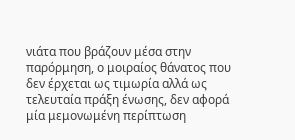νιάτα που βράζουν μέσα στην παρόρμηση, ο μοιραίος θάνατος που δεν έρχεται ως τιμωρία αλλά ως τελευταία πράξη ένωσης, δεν αφορά μία μεμονωμένη περίπτωση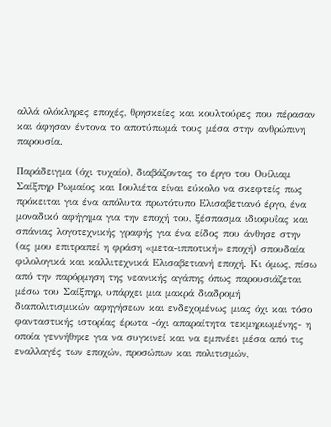αλλά ολόκληρες εποχές, θρησκείες και κουλτούρες που πέρασαν και άφησαν έντονα το αποτύπωμά τους μέσα στην ανθρώπινη παρουσία.

Παράδειγμα (όχι τυχαίο), διαβάζοντας το έργο του Ουίλιαμ Σαίξπηρ Ρωμαίος και Ιουλιέτα είναι εύκολο να σκεφτείς πως πρόκειται για ένα απόλυτα πρωτότυπο Ελισαβετιανό έργο, ένα μοναδικό αφήγημα για την εποχή του, ξέσπασμα ιδιοφυΐας και σπάνιας λογοτεχνικής γραφής για ένα είδος που άνθησε στην (ας μου επιτραπεί η φράση «μετα-ιπποτική» εποχή) σπουδαία φιλολογικά και καλλιτεχνικά Ελισαβετιανή εποχή. Κι όμως, πίσω από την παρόρμηση της νεανικής αγάπης όπως παρουσιάζεται μέσω του Σαίξπηρ, υπάρχει μια μακρά διαδρομή διαπολιτισμικών αφηγήσεων και ενδεχομένως μιας όχι και τόσο φανταστικής ιστορίας έρωτα -όχι απαραίτητα τεκμηριωμένης- η οποία γεννήθηκε για να συγκινεί και να εμπνέει μέσα από τις εναλλαγές των εποχών, προσώπων και πολιτισμών,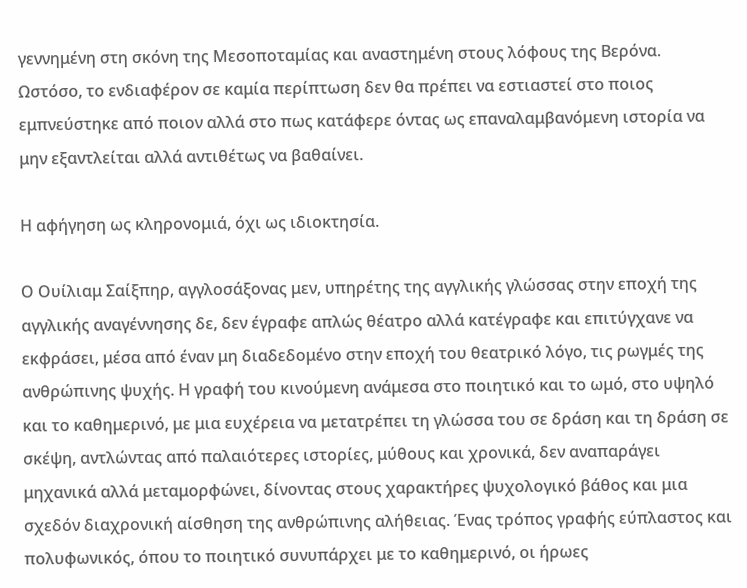γεννημένη στη σκόνη της Μεσοποταμίας και αναστημένη στους λόφους της Βερόνα. Ωστόσο, το ενδιαφέρον σε καμία περίπτωση δεν θα πρέπει να εστιαστεί στο ποιος εμπνεύστηκε από ποιον αλλά στο πως κατάφερε όντας ως επαναλαμβανόμενη ιστορία να μην εξαντλείται αλλά αντιθέτως να βαθαίνει.

Η αφήγηση ως κληρονομιά, όχι ως ιδιοκτησία.

Ο Ουίλιαμ Σαίξπηρ, αγγλοσάξονας μεν, υπηρέτης της αγγλικής γλώσσας στην εποχή της αγγλικής αναγέννησης δε, δεν έγραφε απλώς θέατρο αλλά κατέγραφε και επιτύγχανε να εκφράσει, μέσα από έναν μη διαδεδομένο στην εποχή του θεατρικό λόγο, τις ρωγμές της ανθρώπινης ψυχής. Η γραφή του κινούμενη ανάμεσα στο ποιητικό και το ωμό, στο υψηλό και το καθημερινό, με μια ευχέρεια να μετατρέπει τη γλώσσα του σε δράση και τη δράση σε σκέψη, αντλώντας από παλαιότερες ιστορίες, μύθους και χρονικά, δεν αναπαράγει μηχανικά αλλά μεταμορφώνει, δίνοντας στους χαρακτήρες ψυχολογικό βάθος και μια σχεδόν διαχρονική αίσθηση της ανθρώπινης αλήθειας. Ένας τρόπος γραφής εύπλαστος και πολυφωνικός, όπου το ποιητικό συνυπάρχει με το καθημερινό, οι ήρωες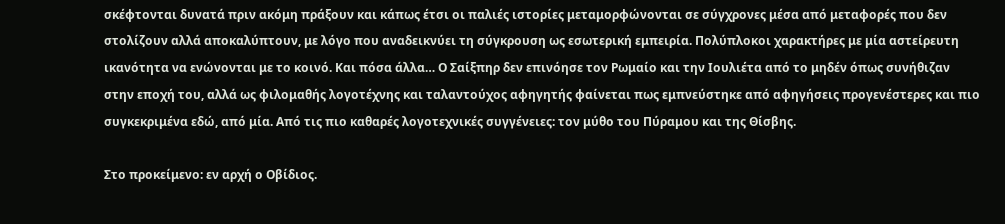σκέφτονται δυνατά πριν ακόμη πράξουν και κάπως έτσι οι παλιές ιστορίες μεταμορφώνονται σε σύγχρονες μέσα από μεταφορές που δεν στολίζουν αλλά αποκαλύπτουν, με λόγο που αναδεικνύει τη σύγκρουση ως εσωτερική εμπειρία. Πολύπλοκοι χαρακτήρες με μία αστείρευτη ικανότητα να ενώνονται με το κοινό. Και πόσα άλλα… Ο Σαίξπηρ δεν επινόησε τον Ρωμαίο και την Ιουλιέτα από το μηδέν όπως συνήθιζαν στην εποχή του, αλλά ως φιλομαθής λογοτέχνης και ταλαντούχος αφηγητής φαίνεται πως εμπνεύστηκε από αφηγήσεις προγενέστερες και πιο συγκεκριμένα εδώ, από μία. Από τις πιο καθαρές λογοτεχνικές συγγένειες: τον μύθο του Πύραμου και της Θίσβης.

Στο προκείμενο: εν αρχή ο Οβίδιος.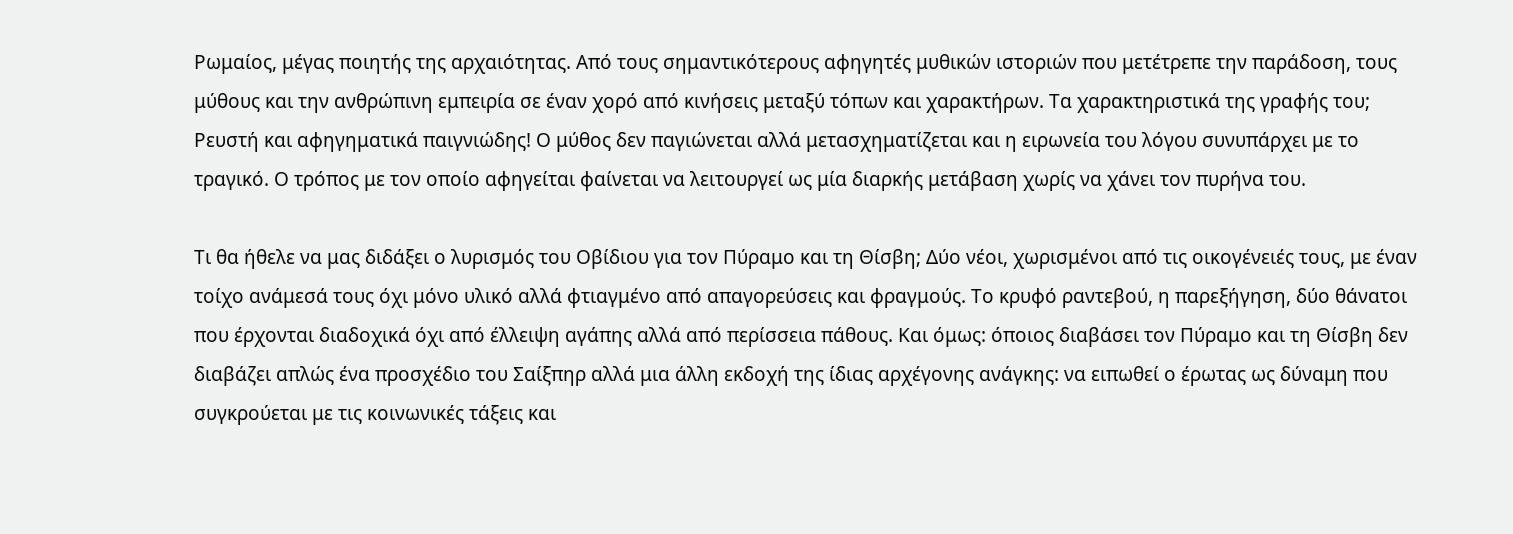Ρωμαίος, μέγας ποιητής της αρχαιότητας. Από τους σημαντικότερους αφηγητές μυθικών ιστοριών που μετέτρεπε την παράδοση, τους μύθους και την ανθρώπινη εμπειρία σε έναν χορό από κινήσεις μεταξύ τόπων και χαρακτήρων. Τα χαρακτηριστικά της γραφής του; Ρευστή και αφηγηματικά παιγνιώδης! Ο μύθος δεν παγιώνεται αλλά μετασχηματίζεται και η ειρωνεία του λόγου συνυπάρχει με το τραγικό. Ο τρόπος με τον οποίο αφηγείται φαίνεται να λειτουργεί ως μία διαρκής μετάβαση χωρίς να χάνει τον πυρήνα του.

Τι θα ήθελε να μας διδάξει ο λυρισμός του Οβίδιου για τον Πύραμο και τη Θίσβη; Δύο νέοι, χωρισμένοι από τις οικογένειές τους, με έναν τοίχο ανάμεσά τους όχι μόνο υλικό αλλά φτιαγμένο από απαγορεύσεις και φραγμούς. Το κρυφό ραντεβού, η παρεξήγηση, δύο θάνατοι που έρχονται διαδοχικά όχι από έλλειψη αγάπης αλλά από περίσσεια πάθους. Και όμως: όποιος διαβάσει τον Πύραμο και τη Θίσβη δεν διαβάζει απλώς ένα προσχέδιο του Σαίξπηρ αλλά μια άλλη εκδοχή της ίδιας αρχέγονης ανάγκης: να ειπωθεί ο έρωτας ως δύναμη που συγκρούεται με τις κοινωνικές τάξεις και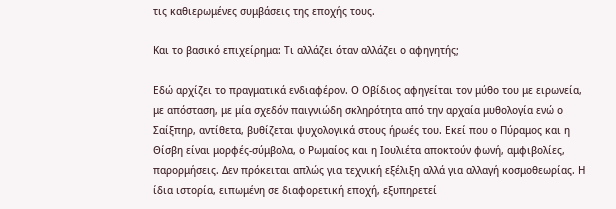τις καθιερωμένες συμβάσεις της εποχής τους.

Και το βασικό επιχείρημα: Τι αλλάζει όταν αλλάζει ο αφηγητής;

Εδώ αρχίζει το πραγματικά ενδιαφέρον. Ο Οβίδιος αφηγείται τον μύθο του με ειρωνεία, με απόσταση, με μία σχεδόν παιγνιώδη σκληρότητα από την αρχαία μυθολογία ενώ ο Σαίξπηρ, αντίθετα, βυθίζεται ψυχολογικά στους ήρωές του. Εκεί που ο Πύραμος και η Θίσβη είναι μορφές-σύμβολα, ο Ρωμαίος και η Ιουλιέτα αποκτούν φωνή, αμφιβολίες, παρορμήσεις. Δεν πρόκειται απλώς για τεχνική εξέλιξη αλλά για αλλαγή κοσμοθεωρίας. Η ίδια ιστορία, ειπωμένη σε διαφορετική εποχή, εξυπηρετεί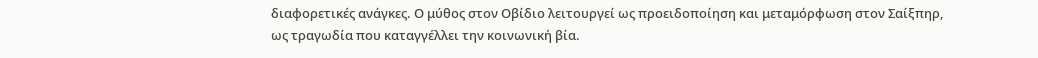διαφορετικές ανάγκες. Ο μύθος στον Οβίδιο λειτουργεί ως προειδοποίηση και μεταμόρφωση στον Σαίξπηρ, ως τραγωδία που καταγγέλλει την κοινωνική βία.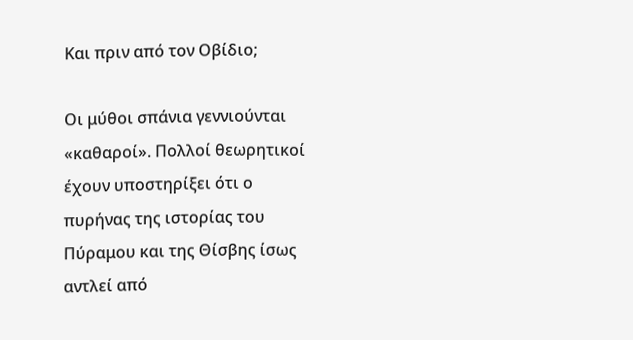Και πριν από τον Οβίδιο;

Οι μύθοι σπάνια γεννιούνται «καθαροί». Πολλοί θεωρητικοί έχουν υποστηρίξει ότι ο πυρήνας της ιστορίας του Πύραμου και της Θίσβης ίσως αντλεί από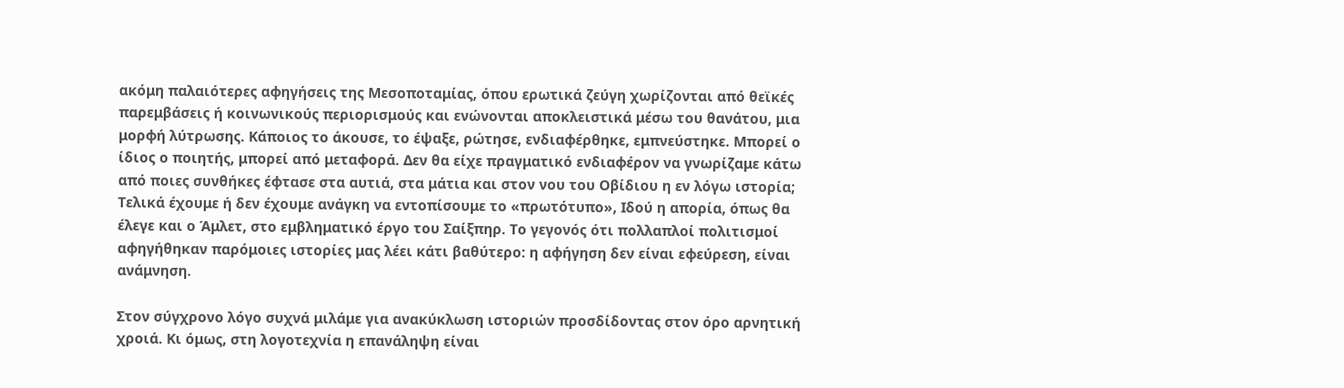ακόμη παλαιότερες αφηγήσεις της Μεσοποταμίας, όπου ερωτικά ζεύγη χωρίζονται από θεϊκές παρεμβάσεις ή κοινωνικούς περιορισμούς και ενώνονται αποκλειστικά μέσω του θανάτου, μια μορφή λύτρωσης. Κάποιος το άκουσε, το έψαξε, ρώτησε, ενδιαφέρθηκε, εμπνεύστηκε. Μπορεί ο ίδιος ο ποιητής, μπορεί από μεταφορά. Δεν θα είχε πραγματικό ενδιαφέρον να γνωρίζαμε κάτω από ποιες συνθήκες έφτασε στα αυτιά, στα μάτια και στον νου του Οβίδιου η εν λόγω ιστορία; Τελικά έχουμε ή δεν έχουμε ανάγκη να εντοπίσουμε το «πρωτότυπο», Ιδού η απορία, όπως θα έλεγε και ο Άμλετ, στο εμβληματικό έργο του Σαίξπηρ. Το γεγονός ότι πολλαπλοί πολιτισμοί αφηγήθηκαν παρόμοιες ιστορίες μας λέει κάτι βαθύτερο: η αφήγηση δεν είναι εφεύρεση, είναι ανάμνηση.

Στον σύγχρονο λόγο συχνά μιλάμε για ανακύκλωση ιστοριών προσδίδοντας στον όρο αρνητική χροιά. Κι όμως, στη λογοτεχνία η επανάληψη είναι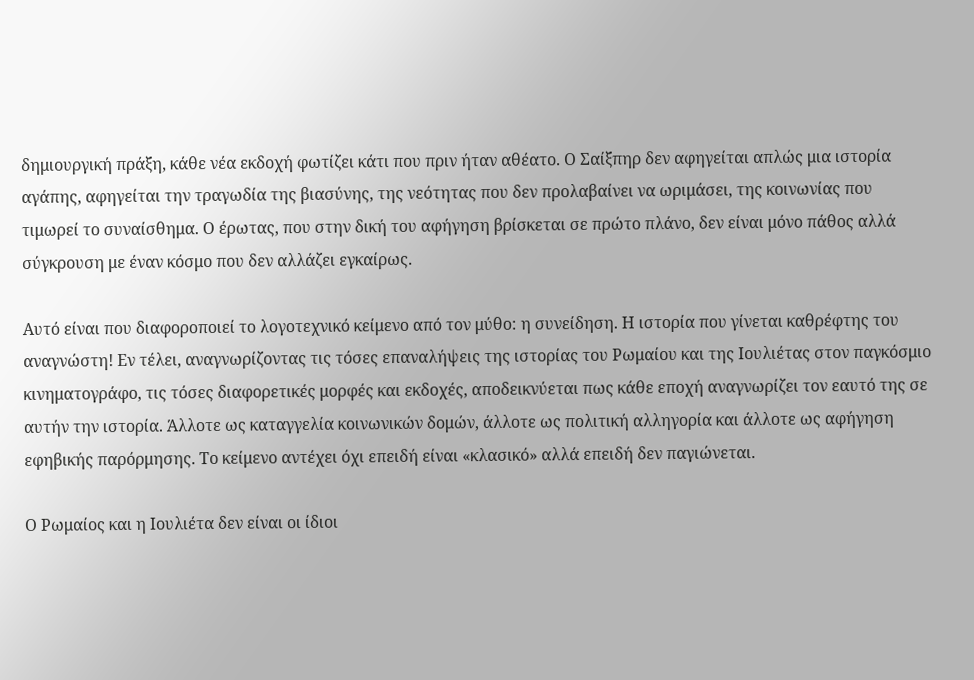δημιουργική πράξη, κάθε νέα εκδοχή φωτίζει κάτι που πριν ήταν αθέατο. Ο Σαίξπηρ δεν αφηγείται απλώς μια ιστορία αγάπης, αφηγείται την τραγωδία της βιασύνης, της νεότητας που δεν προλαβαίνει να ωριμάσει, της κοινωνίας που τιμωρεί το συναίσθημα. Ο έρωτας, που στην δική του αφήγηση βρίσκεται σε πρώτο πλάνο, δεν είναι μόνο πάθος αλλά σύγκρουση με έναν κόσμο που δεν αλλάζει εγκαίρως.

Αυτό είναι που διαφοροποιεί το λογοτεχνικό κείμενο από τον μύθο: η συνείδηση. Η ιστορία που γίνεται καθρέφτης του αναγνώστη! Εν τέλει, αναγνωρίζοντας τις τόσες επαναλήψεις της ιστορίας του Ρωμαίου και της Ιουλιέτας στον παγκόσμιο κινηματογράφο, τις τόσες διαφορετικές μορφές και εκδοχές, αποδεικνύεται πως κάθε εποχή αναγνωρίζει τον εαυτό της σε αυτήν την ιστορία. Άλλοτε ως καταγγελία κοινωνικών δομών, άλλοτε ως πολιτική αλληγορία και άλλοτε ως αφήγηση εφηβικής παρόρμησης. Το κείμενο αντέχει όχι επειδή είναι «κλασικό» αλλά επειδή δεν παγιώνεται.

Ο Ρωμαίος και η Ιουλιέτα δεν είναι οι ίδιοι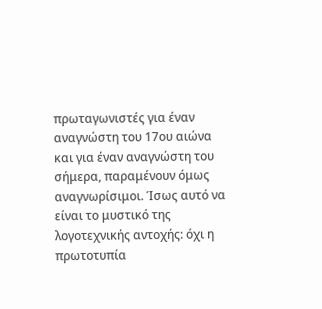πρωταγωνιστές για έναν αναγνώστη του 17ου αιώνα και για έναν αναγνώστη του σήμερα, παραμένουν όμως αναγνωρίσιμοι. Ίσως αυτό να είναι το μυστικό της λογοτεχνικής αντοχής: όχι η πρωτοτυπία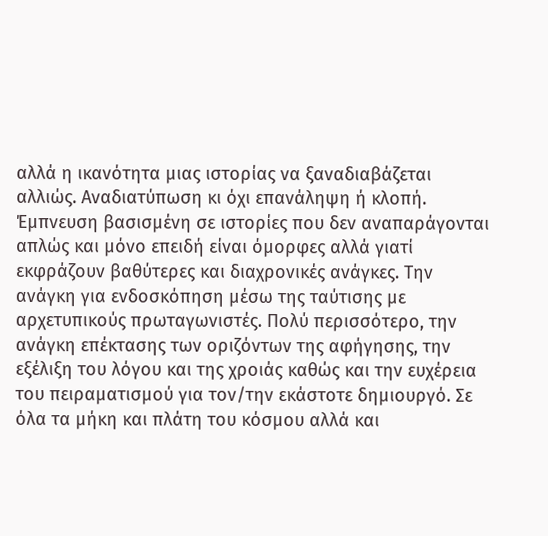αλλά η ικανότητα μιας ιστορίας να ξαναδιαβάζεται αλλιώς. Αναδιατύπωση κι όχι επανάληψη ή κλοπή. Έμπνευση βασισμένη σε ιστορίες που δεν αναπαράγονται απλώς και μόνο επειδή είναι όμορφες αλλά γιατί εκφράζουν βαθύτερες και διαχρονικές ανάγκες. Την ανάγκη για ενδοσκόπηση μέσω της ταύτισης με αρχετυπικούς πρωταγωνιστές. Πολύ περισσότερο, την ανάγκη επέκτασης των οριζόντων της αφήγησης, την εξέλιξη του λόγου και της χροιάς καθώς και την ευχέρεια του πειραματισμού για τον/την εκάστοτε δημιουργό. Σε όλα τα μήκη και πλάτη του κόσμου αλλά και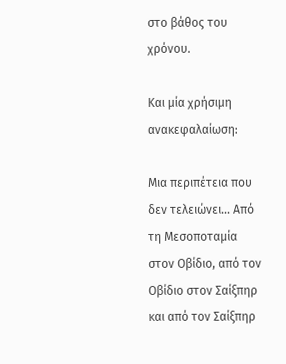στο βάθος του χρόνου.

Και μία χρήσιμη ανακεφαλαίωση:

Μια περιπέτεια που δεν τελειώνει… Από τη Μεσοποταμία στον Οβίδιο, από τον Οβίδιο στον Σαίξπηρ και από τον Σαίξπηρ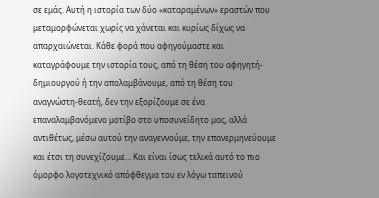σε εμάς. Αυτή η ιστορία των δύο «καταραμένων» εραστών που μεταμορφώνεται χωρίς να χάνεται και κυρίως δίχως να απαρχαιώνεται. Κάθε φορά που αφηγούμαστε και καταγράφουμε την ιστορία τους, από τη θέση του αφηγητή-δημιουργού ή την απολαμβάνουμε, από τη θέση του αναγνώστη-θεατή, δεν την εξορίζουμε σε ένα επαναλαμβανόμενο μοτίβο στο υποσυνείδητο μας, αλλά αντιθέτως, μέσω αυτού την αναγεννούμε, την επανερμηνεύουμε και έτσι τη συνεχίζουμε… Και είναι ίσως τελικά αυτό το πιο όμορφο λογοτεχνικό απόφθεγμα του εν λόγω ταπεινού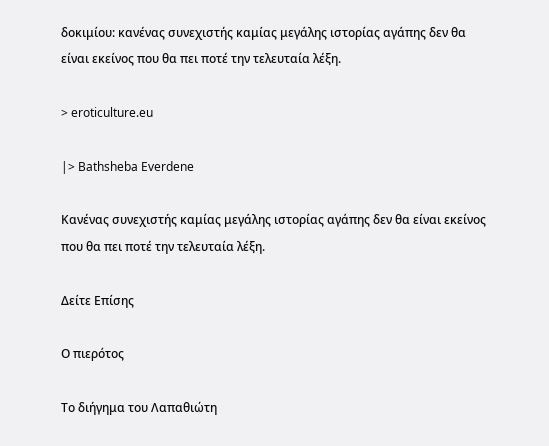δοκιμίου: κανένας συνεχιστής καμίας μεγάλης ιστορίας αγάπης δεν θα είναι εκείνος που θα πει ποτέ την τελευταία λέξη.

> eroticulture.eu

|> Bathsheba Everdene

Κανένας συνεχιστής καμίας μεγάλης ιστορίας αγάπης δεν θα είναι εκείνος που θα πει ποτέ την τελευταία λέξη.

Δείτε Επίσης

Ο πιερότος

Το διήγημα του Λαπαθιώτη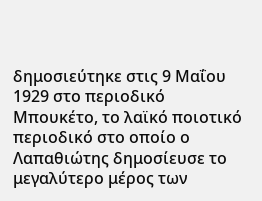δημοσιεύτηκε στις 9 Μαΐου 1929 στο περιοδικό Μπουκέτο, το λαϊκό ποιοτικό περιοδικό στο οποίο ο Λαπαθιώτης δημοσίευσε το μεγαλύτερο μέρος των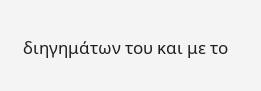διηγημάτων του και με το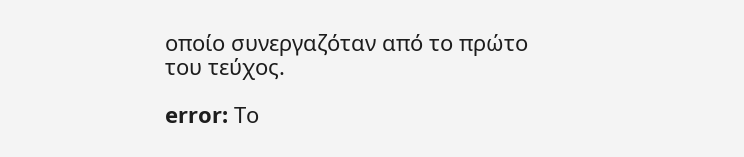οποίο συνεργαζόταν από το πρώτο του τεύχος.

error: Το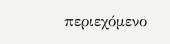περιεχόμενο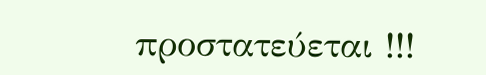προστατεύεται !!!